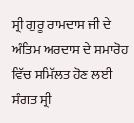ਸ੍ਰੀ ਗੁਰੂ ਰਾਮਦਾਸ ਜੀ ਦੇ ਅੰਤਿਮ ਅਰਦਾਸ ਦੇ ਸਮਾਰੋਹ ਵਿੱਚ ਸਮਿੱਲਤ ਹੋਣ ਲਈ ਸੰਗਤ ਸ੍ਰੀ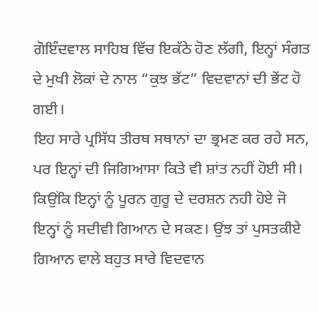ਗੋਇੰਦਵਾਲ ਸਾਹਿਬ ਵਿੱਚ ਇਕੱਠੇ ਹੋਣ ਲੱਗੀ, ਇਨ੍ਹਾਂ ਸੰਗਤ ਦੇ ਮੁਖੀ ਲੋਕਾਂ ਦੇ ਨਾਲ “ਕੁਝ ਭੱਟ” ਵਿਦਵਾਨਾਂ ਦੀ ਭੇਂਟ ਹੋ ਗਈ।
ਇਹ ਸਾਰੇ ਪ੍ਰਸਿੱਧ ਤੀਰਥ ਸਥਾਨਾਂ ਦਾ ਭ੍ਰਮਣ ਕਰ ਰਹੇ ਸਨ, ਪਰ ਇਨ੍ਹਾਂ ਦੀ ਜਿਗਿਆਸਾ ਕਿਤੇ ਵੀ ਸ਼ਾਂਤ ਨਹੀਂ ਹੋਈ ਸੀ। ਕਿਉਂਕਿ ਇਨ੍ਹਾਂ ਨੂੰ ਪੂਰਨ ਗੁਰੂ ਦੇ ਦਰਸ਼ਨ ਨਹੀ ਹੋਏ ਜੋ ਇਨ੍ਹਾਂ ਨੂੰ ਸਦੀਵੀ ਗਿਆਨ ਦੇ ਸਕਣ। ਉਂਝ ਤਾਂ ਪੁਸਤਕੀਏ ਗਿਆਨ ਵਾਲੇ ਬਹੁਤ ਸਾਰੇ ਵਿਦਵਾਨ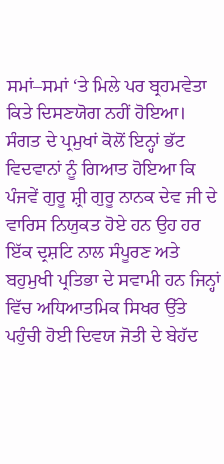ਸਮਾਂ–ਸਮਾਂ ‘ਤੇ ਮਿਲੇ ਪਰ ਬ੍ਰਹਮਵੇਤਾ ਕਿਤੇ ਦਿਸਣਯੋਗ ਨਹੀਂ ਹੋਇਆ।
ਸੰਗਤ ਦੇ ਪ੍ਰਮੁਖਾਂ ਕੋਲੋਂ ਇਨ੍ਹਾਂ ਭੱਟ ਵਿਦਵਾਨਾਂ ਨੂੰ ਗਿਆਤ ਹੋਇਆ ਕਿ ਪੰਜਵੇਂ ਗੁਰੂ ਸ਼੍ਰੀ ਗੁਰੂ ਨਾਨਕ ਦੇਵ ਜੀ ਦੇ ਵਾਰਿਸ ਨਿਯੁਕਤ ਹੋਏ ਹਨ ਉਹ ਹਰ ਇੱਕ ਦ੍ਰਸ਼ਟਿ ਨਾਲ ਸੰਪੂਰਣ ਅਤੇ ਬਹੁਮੁਖੀ ਪ੍ਰਤਿਭਾ ਦੇ ਸਵਾਮੀ ਹਨ ਜਿਨ੍ਹਾਂ ਵਿੱਚ ਅਧਿਆਤਮਿਕ ਸਿਖਰ ਉੱਤੇ ਪਹੁੰਚੀ ਹੋਈ ਦਿਵਯ ਜੋਤੀ ਦੇ ਬੇਹੱਦ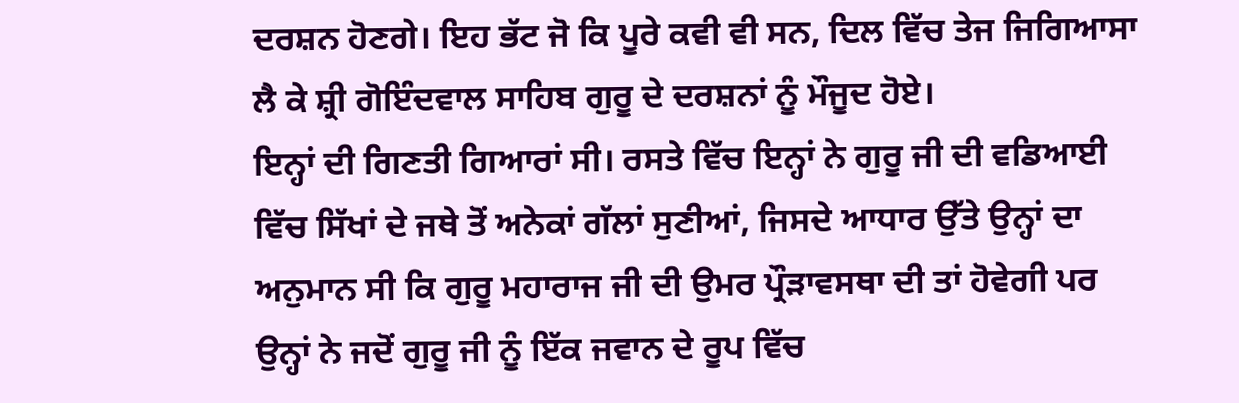ਦਰਸ਼ਨ ਹੋਣਗੇ। ਇਹ ਭੱਟ ਜੋ ਕਿ ਪੂਰੇ ਕਵੀ ਵੀ ਸਨ, ਦਿਲ ਵਿੱਚ ਤੇਜ ਜਿਗਿਆਸਾ ਲੈ ਕੇ ਸ਼੍ਰੀ ਗੋਇੰਦਵਾਲ ਸਾਹਿਬ ਗੁਰੂ ਦੇ ਦਰਸ਼ਨਾਂ ਨੂੰ ਮੌਜੂਦ ਹੋਏ।
ਇਨ੍ਹਾਂ ਦੀ ਗਿਣਤੀ ਗਿਆਰਾਂ ਸੀ। ਰਸਤੇ ਵਿੱਚ ਇਨ੍ਹਾਂ ਨੇ ਗੁਰੂ ਜੀ ਦੀ ਵਡਿਆਈ ਵਿੱਚ ਸਿੱਖਾਂ ਦੇ ਜਥੇ ਤੋਂ ਅਨੇਕਾਂ ਗੱਲਾਂ ਸੁਣੀਆਂ, ਜਿਸਦੇ ਆਧਾਰ ਉੱਤੇ ਉਨ੍ਹਾਂ ਦਾ ਅਨੁਮਾਨ ਸੀ ਕਿ ਗੁਰੂ ਮਹਾਰਾਜ ਜੀ ਦੀ ਉਮਰ ਪ੍ਰੌੜਾਵਸਥਾ ਦੀ ਤਾਂ ਹੋਵੇਗੀ ਪਰ ਉਨ੍ਹਾਂ ਨੇ ਜਦੋਂ ਗੁਰੂ ਜੀ ਨੂੰ ਇੱਕ ਜਵਾਨ ਦੇ ਰੂਪ ਵਿੱਚ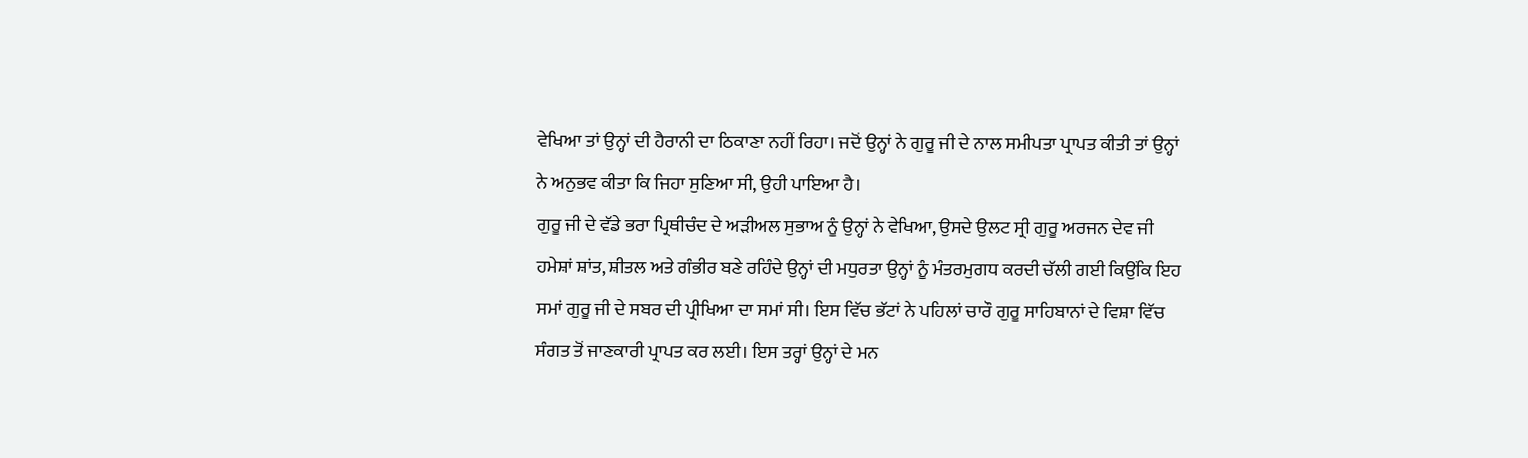ਵੇਖਿਆ ਤਾਂ ਉਨ੍ਹਾਂ ਦੀ ਹੈਰਾਨੀ ਦਾ ਠਿਕਾਣਾ ਨਹੀਂ ਰਿਹਾ। ਜਦੋਂ ਉਨ੍ਹਾਂ ਨੇ ਗੁਰੂ ਜੀ ਦੇ ਨਾਲ ਸਮੀਪਤਾ ਪ੍ਰਾਪਤ ਕੀਤੀ ਤਾਂ ਉਨ੍ਹਾਂ ਨੇ ਅਨੁਭਵ ਕੀਤਾ ਕਿ ਜਿਹਾ ਸੁਣਿਆ ਸੀ, ਉਹੀ ਪਾਇਆ ਹੈ।
ਗੁਰੂ ਜੀ ਦੇ ਵੱਡੇ ਭਰਾ ਪ੍ਰਿਥੀਚੰਦ ਦੇ ਅੜੀਅਲ ਸੁਭਾਅ ਨੂੰ ਉਨ੍ਹਾਂ ਨੇ ਵੇਖਿਆ, ਉਸਦੇ ਉਲਟ ਸ੍ਰੀ ਗੁਰੂ ਅਰਜਨ ਦੇਵ ਜੀ ਹਮੇਸ਼ਾਂ ਸ਼ਾਂਤ, ਸ਼ੀਤਲ ਅਤੇ ਗੰਭੀਰ ਬਣੇ ਰਹਿੰਦੇ ਉਨ੍ਹਾਂ ਦੀ ਮਧੁਰਤਾ ਉਨ੍ਹਾਂ ਨੂੰ ਮੰਤਰਮੁਗਧ ਕਰਦੀ ਚੱਲੀ ਗਈ ਕਿਉਂਕਿ ਇਹ ਸਮਾਂ ਗੁਰੂ ਜੀ ਦੇ ਸਬਰ ਦੀ ਪ੍ਰੀਖਿਆ ਦਾ ਸਮਾਂ ਸੀ। ਇਸ ਵਿੱਚ ਭੱਟਾਂ ਨੇ ਪਹਿਲਾਂ ਚਾਰੌ ਗੁਰੂ ਸਾਹਿਬਾਨਾਂ ਦੇ ਵਿਸ਼ਾ ਵਿੱਚ ਸੰਗਤ ਤੋਂ ਜਾਣਕਾਰੀ ਪ੍ਰਾਪਤ ਕਰ ਲਈ। ਇਸ ਤਰ੍ਹਾਂ ਉਨ੍ਹਾਂ ਦੇ ਮਨ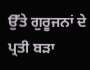ਉੱਤੇ ਗੁਰੂਜਨਾਂ ਦੇ ਪ੍ਰਤੀ ਬੜਾ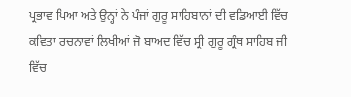ਪ੍ਰਭਾਵ ਪਿਆ ਅਤੇ ਉਨ੍ਹਾਂ ਨੇ ਪੰਜਾਂ ਗੁਰੂ ਸਾਹਿਬਾਨਾਂ ਦੀ ਵਡਿਆਈ ਵਿੱਚ ਕਵਿਤਾ ਰਚਨਾਵਾਂ ਲਿਖੀਆਂ ਜੋ ਬਾਅਦ ਵਿੱਚ ਸ੍ਰੀ ਗੁਰੂ ਗ੍ਰੰਥ ਸਾਹਿਬ ਜੀ ਵਿੱਚ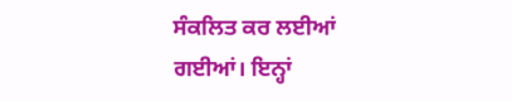ਸੰਕਲਿਤ ਕਰ ਲਈਆਂ ਗਈਆਂ। ਇਨ੍ਹਾਂ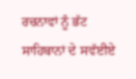ਰਚਨਾਵਾਂ ਨੂੰ ਭੱਟ ਸਾਹਿਬਾਨਾਂ ਦੇ ਸਵੱਈਏ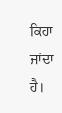ਕਿਹਾ ਜਾਂਦਾ ਹੈ।